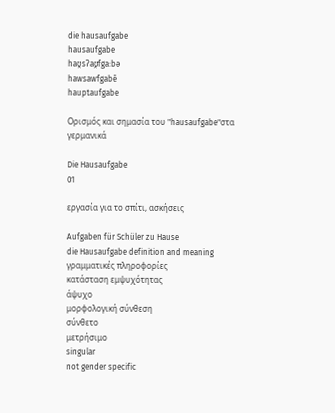die hausaufgabe
hausaufgabe
haʊ̯sʔaʊ̯fga:bə
hawsawfgabē
hauptaufgabe

Ορισμός και σημασία του "hausaufgabe"στα γερμανικά

Die Hausaufgabe
01

εργασία για το σπίτι, ασκήσεις

Aufgaben für Schüler zu Hause
die Hausaufgabe definition and meaning
γραμματικές πληροφορίες
κατάσταση εμψυχότητας
άψυχο
μορφολογική σύνθεση
σύνθετο
μετρήσιμο
singular
not gender specific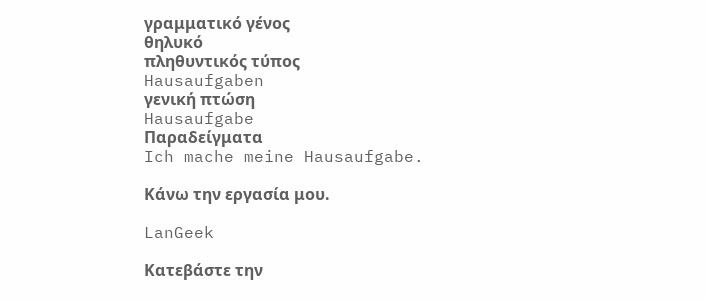γραμματικό γένος
θηλυκό
πληθυντικός τύπος
Hausaufgaben
γενική πτώση
Hausaufgabe
Παραδείγματα
Ich mache meine Hausaufgabe.

Κάνω την εργασία μου.

LanGeek

Κατεβάστε την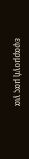εφαρμογή μας για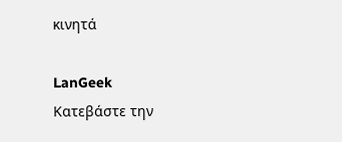κινητά

LanGeek
Κατεβάστε την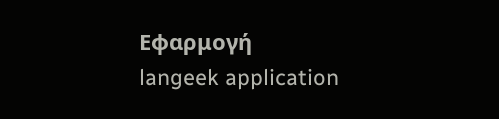Εφαρμογή
langeek application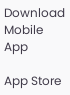Download Mobile App

App Store